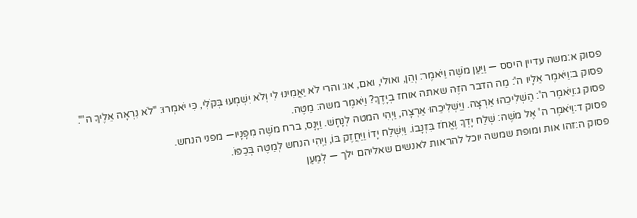פסוק א:משה עדיין היסס — וַיַּעַן מֹשֶׁה וַיֹּאמֶר: וְהֵן, ואולי, ואם, או: והרי לֹא יַאֲמִינוּ לִי וְלֹא יִשְׁמְעוּ בְּקֹלִי, כִּי יֹאמְרוּ: "לֹא נִרְאָה אֵלֶיךָ ה'".
פסוק ב:וַיֹּאמֶר אֵלָיו ה': מַה הדבר הזֶּה שאתה אוחז בְיָדֶךָ? וַיֹּאמֶר משה: מַטֶּה.
פסוק ג:וַיֹּאמֶר ה': הַשְׁלִיכֵהוּ אַרְצָה. וַיַּשְׁלִיכֵהוּ אַרְצָה, וַיְהִי המטה לְנָחָשׁ. וַיָּנָס, ברח מֹשֶׁה מִפָּנָיו— מפני הנחש.
פסוק ד:וַיֹּאמֶר ה' אֶל מֹשֶׁה: שְׁלַח יָדְךָ וֶאֱחֹז בִּזְנָבוֹ. וַיִּשְׁלַח יָדוֹ וַיַּחֲזֶק בּוֹ, וַיְהִי הנחש לְמַטֶּה בְּכַפּוֹ.
פסוק ה:זהו אות ומופת שמשה יוכל להראות לאנשים שאליהם ילך — לְמַעַן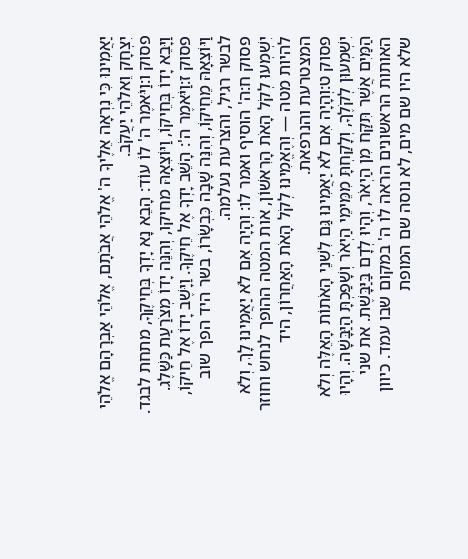יַאֲמִינוּ כִּי נִרְאָה אֵלֶיךָ ה' אֱלֹהֵי אֲבֹתָם, אֱלֹהֵי אַבְרָהָם אֱלֹהֵי יִצְחָק וֵאלֹהֵי יַעֲקֹב.
פסוק ו:וַיֹּאמֶר ה' לוֹ עוֹד: הָבֵא נָא יָדְךָ בְּחֵיקֶךָ, מתחת לבגד. וַיָּבֵא יָדוֹ בְּחֵיקוֹ, וַיּוֹצִאָהּ מחיקו, וְהִנֵּה יָדוֹ מְצֹרַעַת כַּשָּׁלֶג.
פסוק ז:וַיֹּאמֶר ה': הָשֵׁב יָדְךָ אֶל חֵיקֶךָ. וַיָּשֶׁב יָדוֹ אֶל חֵיקוֹ, וַיּוֹצִאָהּ מֵחֵיקוֹ, וְהִנֵּה שָׁבָה כִּבְשָׂרוֹ, בשר היד הפך שוב לבשר רגיל, והצרעת נעלמה.
פסוק ח:ה' הוסיף ואמר לו: וְהָיָה אִם לֹא יַאֲמִינוּ לָךְ, וְלֹא יִשְׁמְעוּ לְקֹל הָאֹת הָרִאשׁוֹן, אות המטה ההופך לנחש וחוזר להיות מטה — וְהֶאֱמִינוּ לְקֹל הָאֹת הָאַחֲרוֹן, היד המצטרעת והנרפאת.
פסוק ט:וְהָיָה אִם לֹא יַאֲמִינוּ גַּם לִשְׁנֵי הָאֹתוֹת הָאֵלֶּה וְלֹא יִשְׁמְעוּן לְקֹלֶךָ, וְלָקַחְתָּ מִמֵּימֵי הַיְאֹר וְשָׁפַכְתָּ הַיַּבָּשָׁה. וְהָיוּ הַמַּיִם אֲשֶׁר תִּקַּח מִן הַיְאֹר, וְהָיוּ לְדָם בַּיַּבָּשֶׁת. את שני האותות הראשונים הראה לו ה' במקום שבו עמד. כיוון שלא היו שם מים, לא נוסה שם המופת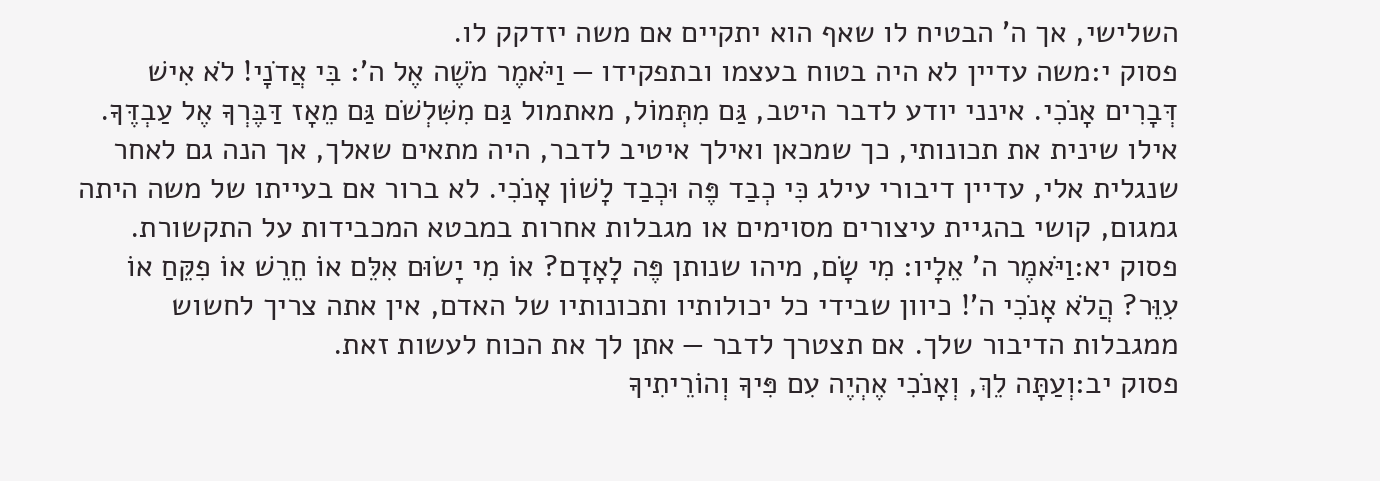השלישי, אך ה' הבטיח לו שאף הוא יתקיים אם משה יזדקק לו.
פסוק י:משה עדיין לא היה בטוח בעצמו ובתפקידו — וַיֹּאמֶר מֹשֶׁה אֶל ה': בִּי אֲדֹנָי! לֹא אִישׁ דְּבָרִים אָנֹכִי. אינני יודע לדבר היטב, גַּם מִתְּמוֹל, מאתמול גַּם מִשִּׁלְשֹׁם גַּם מֵאָז דַּבֶּרְךָ אֶל עַבְדֶּךָ. אילו שינית את תכונותי, כך שמכאן ואילך איטיב לדבר, היה מתאים שאלך, אך הנה גם לאחר שנגלית אלי, עדיין דיבורי עילג כִּי כְבַד פֶּה וּכְבַד לָשׁוֹן אָנֹכִי. לא ברור אם בעייתו של משה היתה גמגום, קושי בהגיית עיצורים מסוימים או מגבלות אחרות במבטא המכבידות על התקשורת.
פסוק יא:וַיֹּאמֶר ה' אֵלָיו: מִי שָׂם, מיהו שנותן פֶּה לָאָדָם? אוֹ מִי יָשׂוּם אִלֵּם אוֹ חֵרֵשׁ אוֹ פִקֵּחַ אוֹ עִוֵּר? הֲלֹא אָנֹכִי ה'! כיוון שבידי כל יכולותיו ותכונותיו של האדם, אין אתה צריך לחשוש ממגבלות הדיבור שלך. אם תצטרך לדבר — אתן לך את הכוח לעשות זאת.
פסוק יב:וְעַתָּה לֵךְ, וְאָנֹכִי אֶהְיֶה עִם פִּיךָ וְהוֹרֵיתִיךָ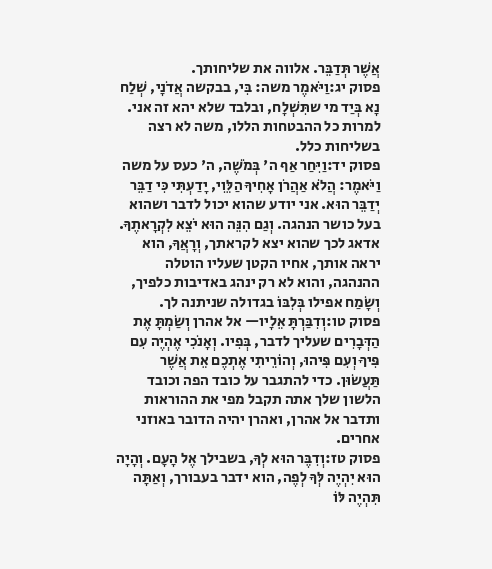אֲשֶׁר תְּדַבֵּר. אלווה את שליחותך.
פסוק יג:וַיֹּאמֶר משה: בִּי, בבקשה אֲדֹנָי, שְׁלַח נָא בְּיַד מי שתִּשְׁלָח, ובלבד שלא יהא זה אני. למרות כל ההבטחות הללו, משה לא רצה בשליחות כלל.
פסוק יד:וַיִּחַר אַף ה' בְּמֹשֶׁה, ה' כעס על משה וַיֹּאמֶר: הֲלֹא אַהֲרֹן אָחִיךָ הַלֵּוִי, יָדַעְתִּי כִּי דַבֵּר יְדַבֵּר הוּא. אני יודע שהוא יכול לדבר ושהוא בעל כושר הנהגה. וְגַם הִנֵּה הוּא יֹצֵא לִקְרָאתֶךָ. אדאג לכך שהוא יצא לקראתך, וְרָאֲךָ, הוא יראה אותך, אחיו הקטן שעליו הוטלה ההנהגה, והוא לא רק ינהג באדיבות כלפיך, וְשָׂמַח אפילו בְּלִבּוֹ בגדולה שניתנה לך.
פסוק טו:וְדִבַּרְתָּ אֵלָיו— אל אהרן וְשַׂמְתָּ אֶת הַדְּבָרִים שעליך לדבר, בְּפִיו. וְאָנֹכִי אֶהְיֶה עִם פִּיךָ וְעִם פִּיהוּ, וְהוֹרֵיתִי אֶתְכֶם אֵת אֲשֶׁר תַּעֲשׂוּן. כדי להתגבר על כובד הפה וכובד הלשון שלך אתה תקבל מפי את ההוראות ותדבר אל אהרן, ואהרן יהיה הדובר באוזני אחרים.
פסוק טז:וְדִבֶּר הוּא לְךָ, בשבילך אֶל הָעָם. וְהָיָה הוּא יִהְיֶה לְּךָ לְפֶה, הוא ידבר בעבורך, וְאַתָּה תִּהְיֶה לּוֹ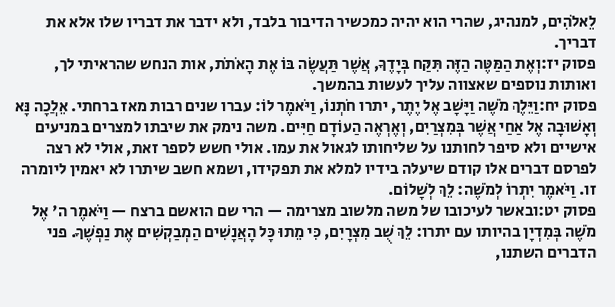לֵאלֹהִים, למנהיג, שהרי הוא יהיה כמכשיר הדיבור בלבד, ולא ידבר את דבריו שלו אלא את דבריך.
פסוק יז:וְאֶת הַמַּטֶּה הַזֶּה תִּקַּח בְּיָדֶךָ, אֲשֶׁר תַּעֲשֶׂה בּוֹ אֶת הָאֹתֹת, אות הנחש שהראיתי לך, ואותות נוספים שאצווה עליך לעשות בהמשך.
פסוק יח:וַיֵּלֶךְ מֹשֶׁה וַיָּשָׁב אֶל יֶתֶר, יתרו חֹתְנוֹ, וַיֹּאמֶר לוֹ: עברו שנים רבות מאז ברחתי. אֵלֲכָה נָּא וְאָשׁוּבָה אֶל אַחַי אֲשֶׁר בְּמִצְרַיִם, וְאֶרְאֶה הַעוֹדָם חַיִּים. משה נימק את שיבתו למצרים במניעים אישיים ולא סיפר לחותנו על שליחותו לגאול את עמו. אולי חשש לספר זאת, אולי לא רצה לפרסם דברים אלו קודם שיעלה בידיו למלא את תפקידו, ושמא חשב שיתרו לא יאמין ליומרה זו. וַיֹּאמֶר יִתְרוֹ לְמֹשֶׁה: לֵךְ לְשָׁלוֹם.
פסוק יט:ובאשר לעיכובו של משה מלשוב מצרימה — הרי שם הואשם ברצח — וַיֹּאמֶר ה' אֶל מֹשֶׁה בְּמִדְיָן בהיותו עם יתרו: לֵךְ שֻׁב מִצְרָיִם, כִּי מֵתוּ כָּל הָאֲנָשִׁים הַמְבַקְשִׁים אֶת נַפְשֶׁךָ. פני הדברים השתנו,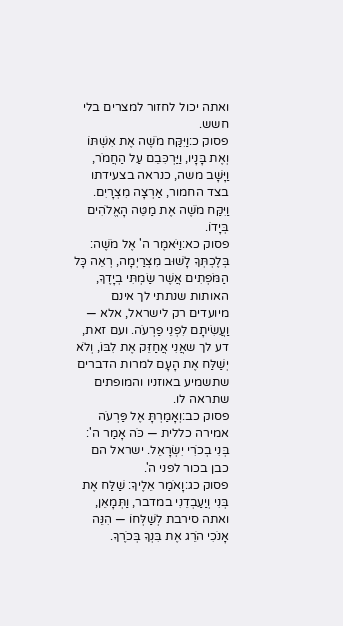ואתה יכול לחזור למצרים בלי חשש.
פסוק כ:וַיִּקַּח מֹשֶׁה אֶת אִשְׁתּוֹ וְאֶת בָּנָיו, וַיַּרְכִּבֵם עַל הַחֲמֹר, וַיָּשָׁב משה, כנראה בצעידתו בצד החמור, אַרְצָה מִצְרָיִם. וַיִּקַּח מֹשֶׁה אֶת מַטֵּה הָאֱלֹהִים בְּיָדוֹ.
פסוק כא:וַיֹּאמֶר ה' אֶל מֹשֶׁה: בְּלֶכְתְּךָ לָשׁוּב מִצְרַיְמָה, רְאֵה כָּל הַמֹּפְתִים אֲשֶׁר שַׂמְתִּי בְיָדֶךָ, האותות שנתתי לך אינם מיועדים רק לישראל, אלא — וַעֲשִׂיתָם לִפְנֵי פַרְעֹה. ועם זאת, דע לך שאֲנִי אֲחַזֵּק אֶת לִבּוֹ, וְלֹא יְשַׁלַּח אֶת הָעָם למרות הדברים שתשמיע באוזניו והמופתים שתראה לו.
פסוק כב:וְאָמַרְתָּ אֶל פַּרְעֹה אמירה כללית — כֹּה אָמַר ה': בְּנִי בְכֹרִי יִשְׂרָאֵל. ישראל הם כבן בכור לפני ה'.
פסוק כג:וָאֹמַר אֵלֶיךָ: שַׁלַּח אֶת בְּנִי וְיַעַבְדֵנִי במדבר, וַתְּמָאֵן, ואתה סירבת לְשַׁלְּחוֹ — הִנֵּה אָנֹכִי הֹרֵג אֶת בִּנְךָ בְּכֹרֶךָ.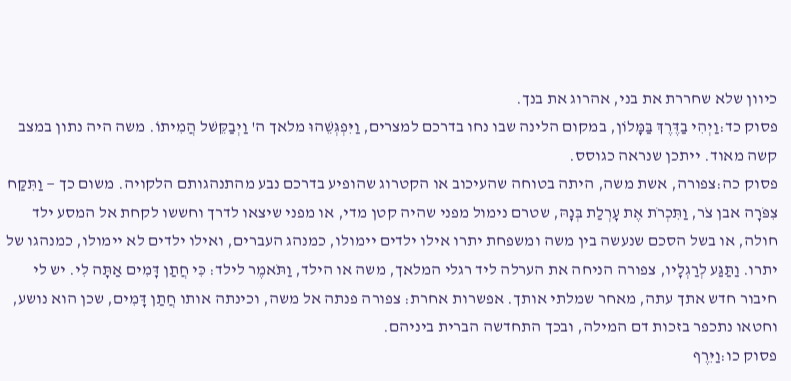כיוון שלא שחררת את בני, אהרוג את בנך.
פסוק כד:וַיְהִי בַדֶּרֶךְ בַּמָּלוֹן, במקום הלינה שבו נחו בדרכם למצרים, וַיִּפְגְּשֵׁהוּ מלאך ה' וַיְבַקֵּשׁל הֲמִיתוֹ. משה היה נתון במצב קשה מאוד. ייתכן שנראה כגוסס.
פסוק כה:צפורה, אשת משה, היתה בטוחה שהעיכוב או הקטרוג שהופיע בדרכם נבע מהתנהגותם הלקויה. משום כך — וַתִּקַּח צִפֹּרָה אבן צֹר, וַתִּכְרֹת אֶת עָרְלַת בְּנָהּ, שטרם נימול מפני שהיה קטן מדי, או מפני שיצאו לדרך וחששו לקחת אל המסע ילד חולה, או בשל הסכם שנעשה בין משה ומשפחת יתרו אילו ילדים יימולו, כמנהג העברים, ואילו ילדים לא יימולו, כמנהגו של יתרו. וַתַּגַּע לְרַגְלָיו, צפורה הניחה את הערלה ליד רגלי המלאך, משה או הילד, וַתֹּאמֶר לילד: כִּי חֲתַן דָּמִים אַתָּה לִי. יש לי חיבור חדש אתך עתה, מאחר שמלתי אותך. אפשרות אחרת: צפורה פנתה אל משה, וכינתה אותו חֲתַן דָּמִים, שכן הוא נושע, וחטאו נתכפר בזכות דם המילה, ובכך התחדשה הברית ביניהם.
פסוק כו:וַיִּרֶף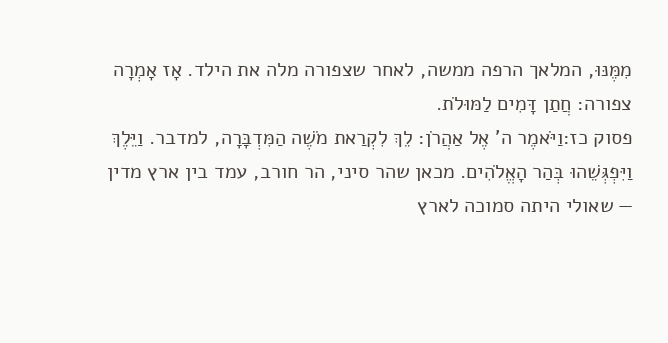מִמֶּנּוּ, המלאך הרפה ממשה, לאחר שצפורה מלה את הילד. אָז אָמְרָה צפורה: חֲתַן דָּמִים לַמּוּלֹת.
פסוק כז:וַיֹּאמֶר ה' אֶל אַהֲרֹן: לֵךְ לִקְרַאת מֹשֶׁה הַמִּדְבָּרָה, למדבר. וַיֵּלֶךְ וַיִּפְגְּשֵׁהוּ בְּהַר הָאֱלֹהִים. מכאן שהר סיני, הר חורב, עמד בין ארץ מדין — שאולי היתה סמוכה לארץ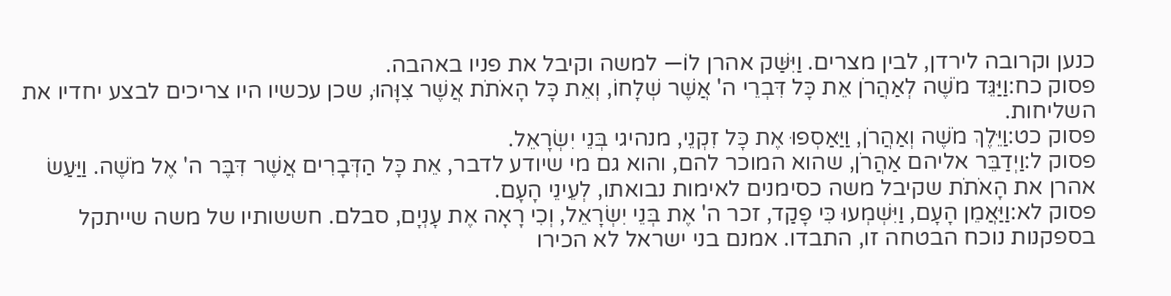כנען וקרובה לירדן, לבין מצרים. וַיִּשַּׁק אהרן לוֹ— למשה וקיבל את פניו באהבה.
פסוק כח:וַיַּגֵּד מֹשֶׁה לְאַהֲרֹן אֵת כָּל דִּבְרֵי ה' אֲשֶׁר שְׁלָחוֹ, וְאֵת כָּל הָאֹתֹת אֲשֶׁר צִוָּהוּ, שכן עכשיו היו צריכים לבצע יחדיו את השליחות.
פסוק כט:וַיֵּלֶךְ מֹשֶׁה וְאַהֲרֹן, וַיַּאַסְפוּ אֶת כָּל זִקְנֵי, מנהיגי בְּנֵי יִשְׂרָאֵל.
פסוק ל:וַיְדַבֵּר אליהם אַהֲרֹן, שהוא המוכר להם, והוא גם מי שיודע לדבר, אֵת כָּל הַדְּבָרִים אֲשֶׁר דִּבֶּר ה' אֶל מֹשֶׁה. וַיַּעַשׂ אהרן את הָאֹתֹת שקיבל משה כסימנים לאימות נבואתו, לְעֵינֵי הָעָם.
פסוק לא:וַיַּאֲמֵן הָעָם, וַיִּשְׁמְעוּ כִּי פָקַד, זכר ה' אֶת בְּנֵי יִשְׂרָאֵל, וְכִי רָאָה אֶת עָנְיָם, סבלם. חששותיו של משה שייתקל בספקנות נוכח הבטחה זו, התבדו. אמנם בני ישראל לא הכירו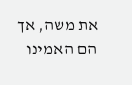את משה, אך הם האמינו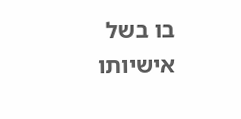בו בשל אישיותו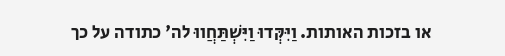או בזכות האותות. וַיִּקְּדוּ וַיִּשְׁתַּחֲווּ לה' כתודה על כך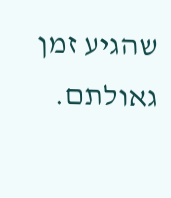שהגיע זמן גאולתם.